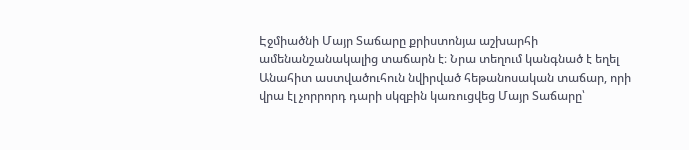Էջմիածնի Մայր Տաճարը քրիստոնյա աշխարհի ամենանշանակալից տաճարն է։ Նրա տեղում կանգնած է եղել Անահիտ աստվածուհուն նվիրված հեթանոսական տաճար, որի վրա էլ չորրորդ դարի սկզբին կառուցվեց Մայր Տաճարը՝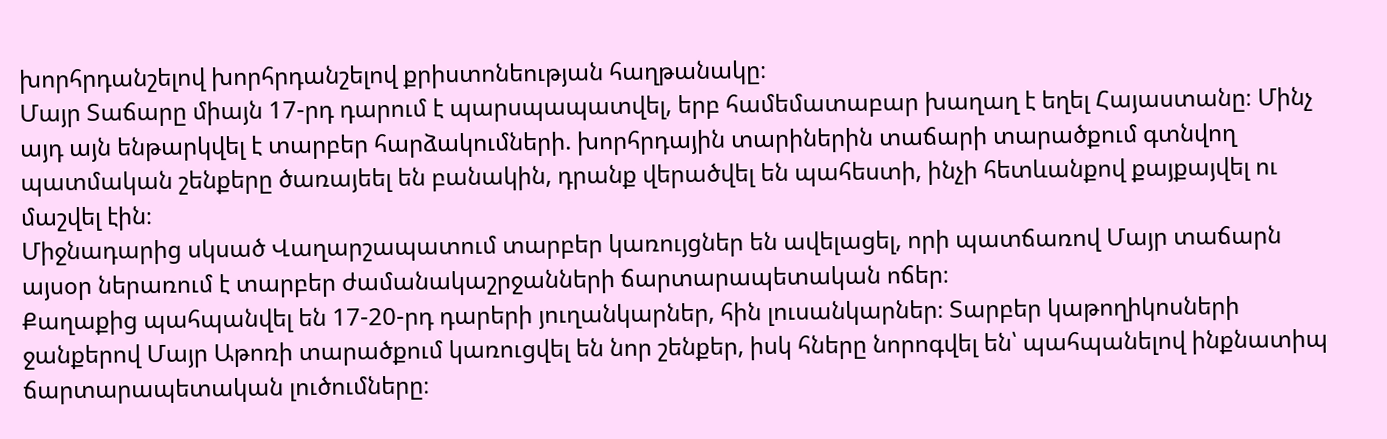խորհրդանշելով խորհրդանշելով քրիստոնեության հաղթանակը։
Մայր Տաճարը միայն 17-րդ դարում է պարսպապատվել, երբ համեմատաբար խաղաղ է եղել Հայաստանը։ Մինչ այդ այն ենթարկվել է տարբեր հարձակումների. խորհրդային տարիներին տաճարի տարածքում գտնվող պատմական շենքերը ծառայեել են բանակին, դրանք վերածվել են պահեստի, ինչի հետևանքով քայքայվել ու մաշվել էին։
Միջնադարից սկսած Վաղարշապատում տարբեր կառույցներ են ավելացել, որի պատճառով Մայր տաճարն այսօր ներառում է տարբեր ժամանակաշրջանների ճարտարապետական ոճեր։
Քաղաքից պահպանվել են 17-20-րդ դարերի յուղանկարներ, հին լուսանկարներ։ Տարբեր կաթողիկոսների ջանքերով Մայր Աթոռի տարածքում կառուցվել են նոր շենքեր, իսկ հները նորոգվել են՝ պահպանելով ինքնատիպ ճարտարապետական լուծումները։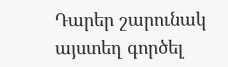Դարեր շարունակ այստեղ գործել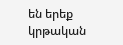են երեք կրթական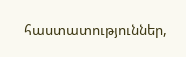հաստատություններ,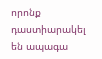որոնք դաստիարակել են ապագա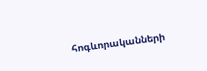հոգևորականների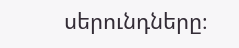սերունդները։